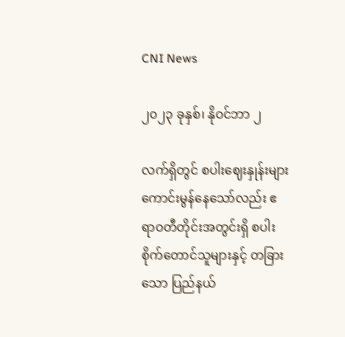CNI News

၂၀၂၃ ခုနှစ်၊ နိုဝင်ဘာ ၂

လက်ရှိတွင် စပါးဈေးနှုန်းများ ကောင်းမွန်နေသော်လည်း ဧရာဝတီတိုင်းအတွင်းရှိ စပါးစိုက်တောင်သူများနှင့် တခြားသော ပြည်နယ်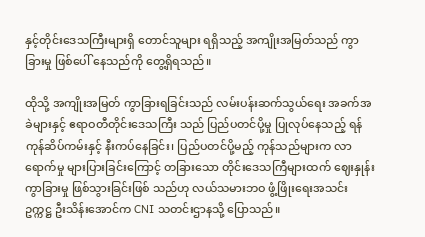နှင့်တိုင်းဒေသကြီးများရှိ တောင်သူများ ရရှိသည့် အကျိုးအမြတ်သည် ကွာခြားမှု ဖြစ်ပေါ် နေသည်ကို တွေ့ရှိရသည်။

ထိုသို့ အကျိုးအမြတ် ကွာခြားရခြင်းသည် လမ်းပန်းဆက်သွယ်ရေး အခက်အခဲများနှင့် ဧရာဝတီတိုင်းဒေသကြီး သည် ပြည်ပတင်ပို့မှု ပြုလုပ်နေသည့် ရန်ကုန်ဆိပ်ကမ်းနှင့် နီးကပ်နေခြင်း၊ ပြည်ပတင်ပို့မည့် ကုန်သည်များက လာရောက်မှု များပြားခြင်းကြောင့် တခြားသော တိုင်းဒေသကြီများထက် ဈေးနှုန်းကွာခြားမှု ဖြစ်သွားခြင်းဖြစ် သည်ဟု လယ်သမားဘဝ ဖွံ့ဖြိုးရေးအသင်း ဥက္ကဋ္ဌ ဦးသိန်းအောင်က CNI သတင်းဌာနသို့ ပြောသည်။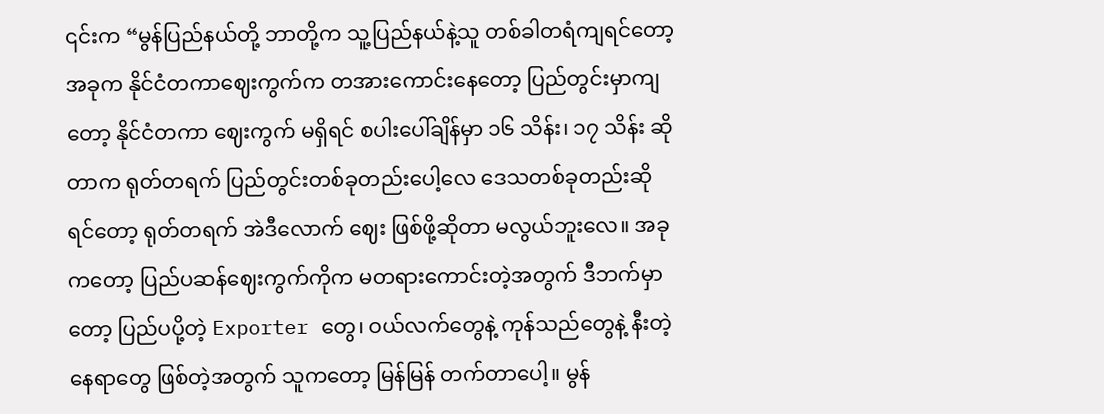၎င်းက “မွန်ပြည်နယ်တို့ ဘာတို့က သူ့ပြည်နယ်နဲ့သူ တစ်ခါတရံကျရင်တော့ အခုက နိုင်ငံတကာဈေးကွက်က တအားကောင်းနေတော့ ပြည်တွင်းမှာကျတော့ နိုင်ငံတကာ ဈေးကွက် မရှိရင် စပါးပေါ်ချိန်မှာ ၁၆ သိန်း၊ ၁၇ သိန်း ဆိုတာက ရုတ်တရက် ပြည်တွင်းတစ်ခုတည်းပေါ့လေ ဒေသတစ်ခုတည်းဆိုရင်တော့ ရုတ်တရက် အဲဒီလောက် ဈေး ဖြစ်ဖို့ဆိုတာ မလွယ်ဘူးလေ။ အခုကတော့ ပြည်ပဆန်ဈေးကွက်ကိုက မတရားကောင်းတဲ့အတွက် ဒီဘက်မှာ တော့ ပြည်ပပို့တဲ့ Exporter တွေ၊ ဝယ်လက်တွေနဲ့ ကုန်သည်တွေနဲ့ နီးတဲ့နေရာတွေ ဖြစ်တဲ့အတွက် သူကတော့ မြန်မြန် တက်တာပေါ့။ မွန်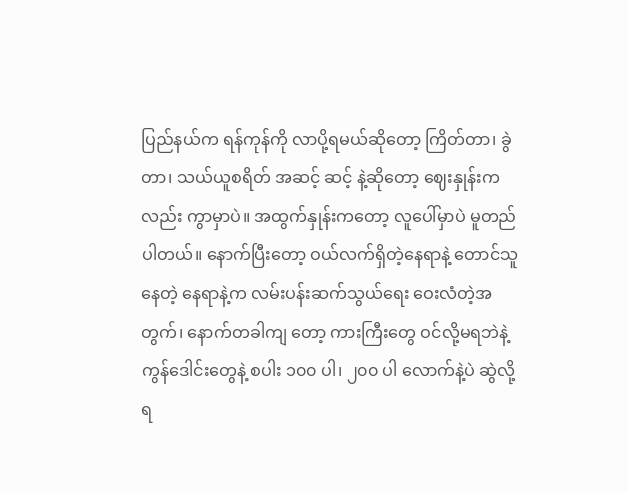ပြည်နယ်က ရန်ကုန်ကို လာပို့ရမယ်ဆိုတော့ ကြိတ်တာ၊ ခွဲတာ၊ သယ်ယူစရိတ် အဆင့် ဆင့် နဲ့ဆိုတော့ ဈေးနှုန်းကလည်း ကွာမှာပဲ။ အထွက်နှုန်းကတော့ လူပေါ်မှာပဲ မူတည်ပါတယ်။ နောက်ပြီးတော့ ဝယ်လက်ရှိတဲ့နေရာနဲ့ တောင်သူနေတဲ့ နေရာနဲ့က လမ်းပန်းဆက်သွယ်ရေး ဝေးလံတဲ့အတွက်၊ နောက်တခါကျ တော့ ကားကြီးတွေ ဝင်လို့မရဘဲနဲ့ ကွန်ဒေါင်းတွေနဲ့ စပါး ၁၀၀ ပါ၊ ၂၀၀ ပါ လောက်နဲ့ပဲ ဆွဲလို့ရ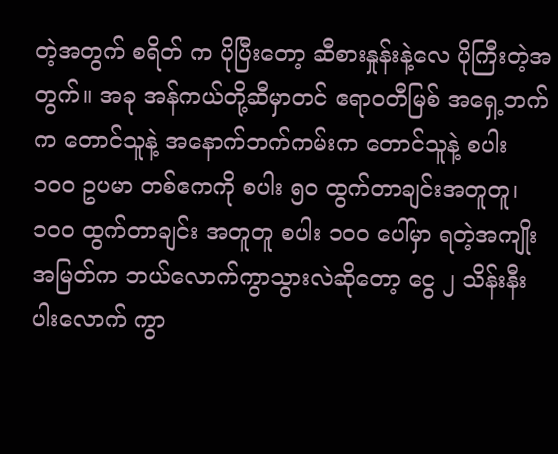တဲ့အတွက် စရိတ် က ပိုပြီးတော့ ဆီစားနှုန်းနဲ့လေ ပိုကြီးတဲ့အတွက်။ အခု အန်ကယ်တို့ဆီမှာတင် ဧရာဝတီမြစ် အရှေ့ဘက်က တောင်သူနဲ့ အနောက်ဘက်ကမ်းက တောင်သူနဲ့ စပါး ၁၀၀ ဥပမာ တစ်ဧကကို စပါး ၅၀ ထွက်တာချင်းအတူတူ၊ ၁၀၀ ထွက်တာချင်း အတူတူ စပါး ၁၀၀ ပေါ်မှာ ရတဲ့အကျိုးအမြတ်က ဘယ်လောက်ကွာသွားလဲဆိုတော့ ငွေ ၂ သိန်းနီးပါးလောက် ကွာ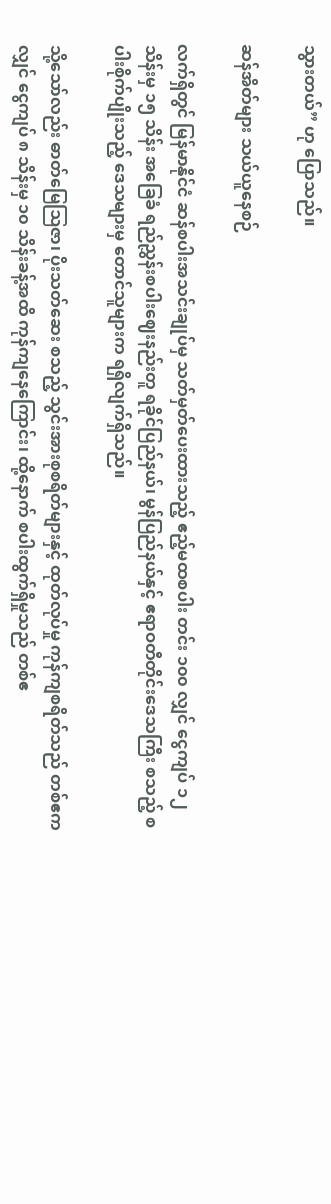သွားတယ်” ဟု ပြောသည်။

ဆန်အိတ်များ သယ်ယူနေစဉ်

လက်ရှိတွင် မြန်မာနိုင်ငံ ဆန်စပါးအသင်းချုပ်မှ သတ်မှတ်ပေးထားသည့် ဧည့်မထစပါး တင်း ၁၀၀ လျှင် ငွေကျပ် ၁၂ သိန်းမှ ၁၅ သိန်း အခြေခံ ရည်ညွှန်းစပါးဈေးနည်းတူ ရခိုင်ပြည်နယ်၊ မွန်ပြည်နယ်နှင့် ဧရာဝတီတိုင်းဒေသကြီး စသည့် စပါးစိုက်ပျိုးသည့် ဒေသများမှ တောင်သူများက ရရှိလျက်ရှိသည်။

သို့သော်လည်း ဓာတ်မြေဩဇာ၊ ပိုးသတ်ဆေး စသည့် သွင်းအားစုစရိတ်များနှင့် ထုတ်လုပ်မှု ကုန်ကျစရိတ်သည် တစ်ဧကလျှင် ငွေကျပ် ၈ သိန်းမှ ၁၀ သိန်းခန့်အထိ ကုန်ကျနေကြောင်း၊ ထို့နောက် စပါးထွက်ရှိမှုသည် တစ်ဧ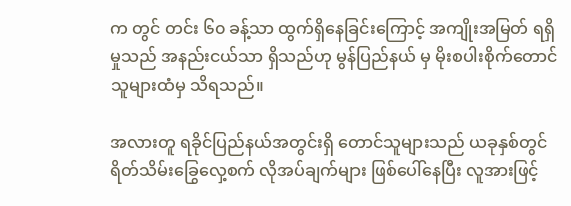က တွင် တင်း ၆၀ ခန့်သာ ထွက်ရှိနေခြင်းကြောင့် အကျိုးအမြတ် ရရှိမှုသည် အနည်းငယ်သာ ရှိသည်ဟု မွန်ပြည်နယ် မှ မိုးစပါးစိုက်တောင်သူများထံမှ သိရသည်။

အလားတူ ရခိုင်ပြည်နယ်အတွင်းရှိ တောင်သူများသည် ယခုနှစ်တွင် ရိတ်သိမ်းခြွေလှေ့စက် လိုအပ်ချက်များ ဖြစ်ပေါ်နေပြီး လူအားဖြင့်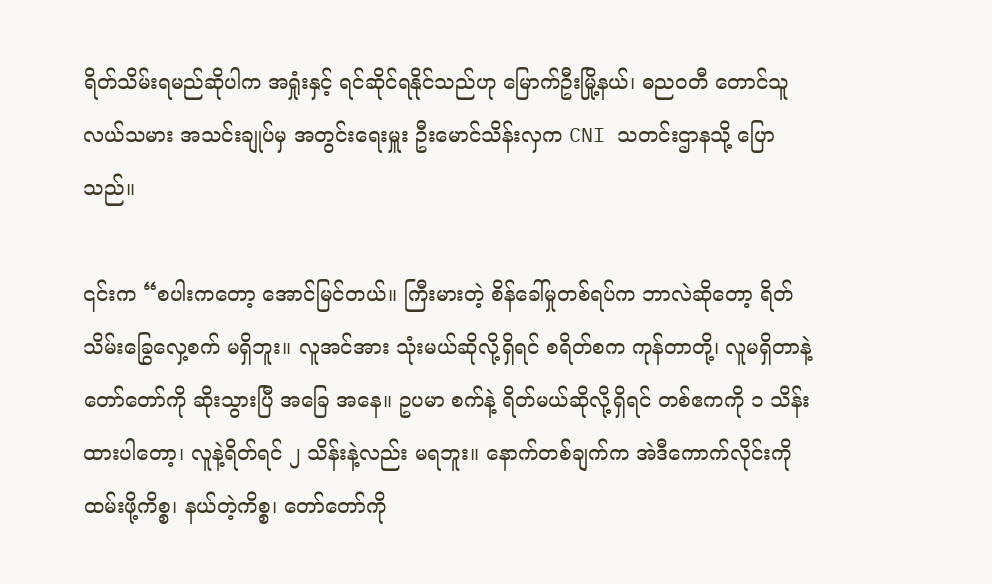ရိတ်သိမ်းရမည်ဆိုပါက အရှုံးနှင့် ရင်ဆိုင်ရနိုင်သည်ဟု မြောက်ဦးမြို့နယ်၊ ဓညဝတီ တောင်သူလယ်သမား အသင်းချုပ်မှ အတွင်းရေးမှူး ဦးမောင်သိန်းလှက CNI သတင်းဌာနသို့ ပြောသည်။

၎င်းက “စပါးကတော့ အောင်မြင်တယ်။ ကြီးမားတဲ့ စိန်ခေါ်မှုတစ်ရပ်က ဘာလဲဆိုတော့ ရိတ်သိမ်းခြွေလှေ့စက် မရှိဘူး။ လူအင်အား သုံးမယ်ဆိုလို့ရှိရင် စရိတ်စက ကုန်တာတို့၊ လူမရှိတာနဲ့ တော်တော်ကို ဆိုးသွားပြီ အခြေ အနေ။ ဥပမာ စက်နဲ့ ရိတ်မယ်ဆိုလို့ရှိရင် တစ်ဧကကို ၁ သိန်း ထားပါတော့၊ လူနဲ့ရိတ်ရင် ၂ သိန်းနဲ့လည်း မရဘူး။ နောက်တစ်ချက်က အဲဒီကောက်လိုင်းကို ထမ်းဖို့ကိစ္စ၊ နယ်တဲ့ကိစ္စ၊ တော်တော်ကို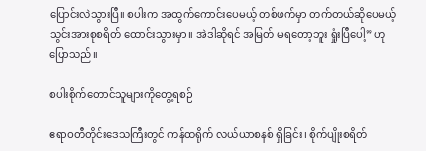ပြောင်းလဲသွားပြီ။ စပါးက အထွက်ကောင်းပေမယ့် တစ်ဖက်မှာ တက်တယ်ဆိုပေမယ့် သွင်းအားစုစရိတ် ထောင်းသွားမှာ။ အဲဒါဆိုရင် အမြတ် မရတော့ဘူး ရှုံးပြီပေါ့” ဟု ပြောသည်။

စပါးစိုက်တောင်သူများကိုတွေ့ရစဉ်

ဧရာဝတီတိုင်းဒေသကြီးတွင် ကန်ထရိုက် လယ်ယာစနစ် ရှိခြင်း၊ စိုက်ပျိုးစရိတ်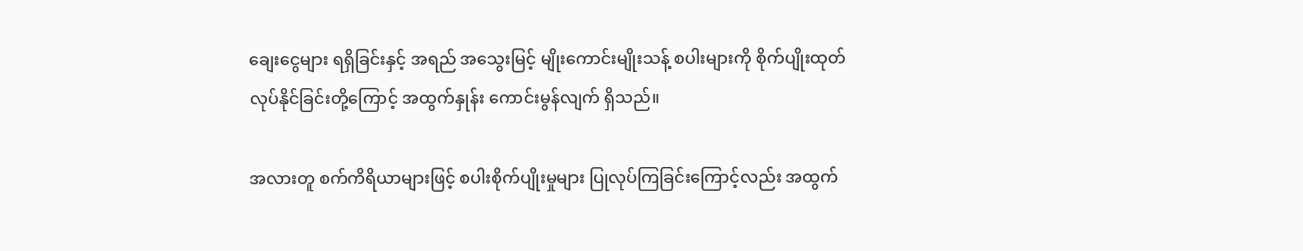ချေးငွေများ ရရှိခြင်းနှင့် အရည် အသွေးမြင့် မျိုးကောင်းမျိုးသန့် စပါးများကို စိုက်ပျိုးထုတ်လုပ်နိုင်ခြင်းတို့ကြောင့် အထွက်နှုန်း ကောင်းမွန်လျက် ရှိသည်။

အလားတူ စက်ကိရိယာများဖြင့် စပါးစိုက်ပျိုးမှုများ ပြုလုပ်ကြခြင်းကြောင့်လည်း အထွက်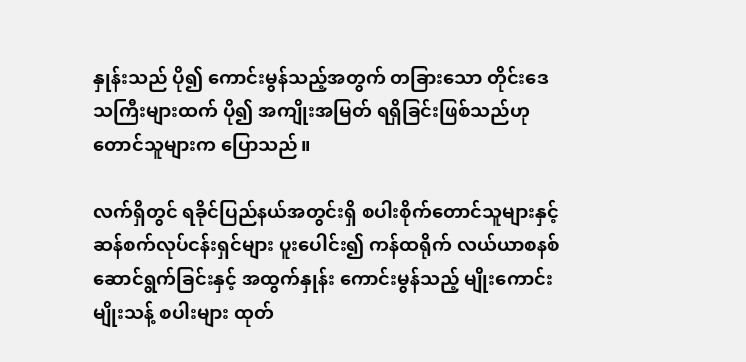နှုန်းသည် ပို၍ ကောင်းမွန်သည့်အတွက် တခြားသော တိုင်းဒေသကြီးများထက် ပို၍ အကျိုးအမြတ် ရရှိခြင်းဖြစ်သည်ဟု တောင်သူများက ပြောသည်။

လက်ရှိတွင် ရခိုင်ပြည်နယ်အတွင်းရှိ စပါးစိုက်တောင်သူများနှင့် ဆန်စက်လုပ်ငန်းရှင်များ ပူးပေါင်း၍ ကန်ထရိုက် လယ်ယာစနစ် ဆောင်ရွက်ခြင်းနှင့် အထွက်နှုန်း ကောင်းမွန်သည့် မျိုးကောင်းမျိုးသန့် စပါးများ ထုတ်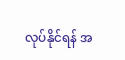လုပ်နိုင်ရန် အ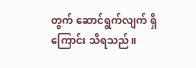တွက် ဆောင်ရွက်လျက် ရှိကြောင်း သိရသည်။